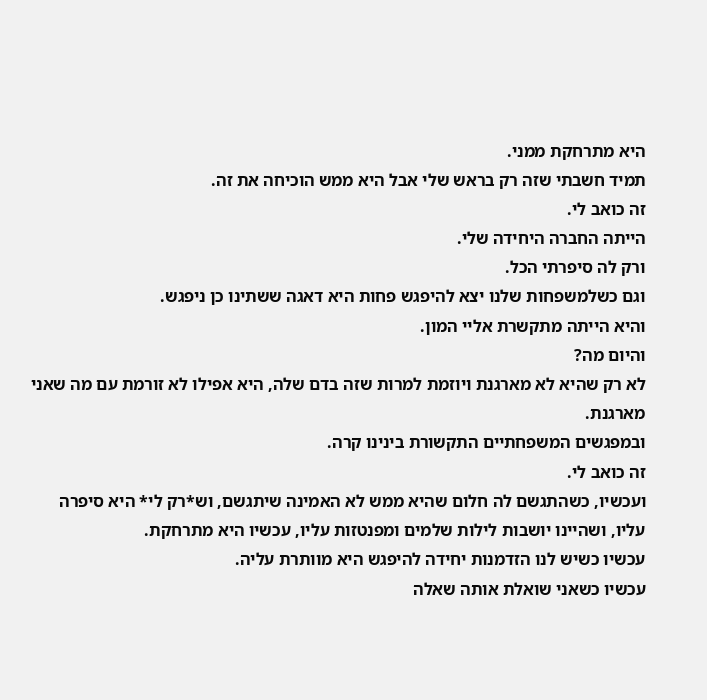היא מתרחקת ממני.
תמיד חשבתי שזה רק בראש שלי אבל היא ממש הוכיחה את זה.
זה כואב לי.
הייתה החברה היחידה שלי.
ורק לה סיפרתי הכל.
וגם כשלמשפחות שלנו יצא להיפגש פחות היא דאגה ששתינו כן ניפגש.
והיא הייתה מתקשרת אליי המון.
והיום מה?
לא רק שהיא לא מארגנת ויוזמת למרות שזה בדם שלה, היא אפילו לא זורמת עם מה שאני מארגנת.
ובמפגשים המשפחתיים התקשורת בינינו קרה.
זה כואב לי.
ועכשיו, כשהתגשם לה חלום שהיא ממש לא האמינה שיתגשם, וש*רק לי* היא סיפרה עליו, ושהיינו יושבות לילות שלמים ומפנטזות עליו, עכשיו היא מתרחקת.
עכשיו כשיש לנו הזדמנות יחידה להיפגש היא מוותרת עליה.
עכשיו כשאני שואלת אותה שאלה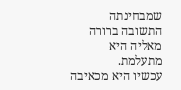שמבחינתה התשובה ברורה מאליה היא מתעלמת.
עכשיו היא מכאיבה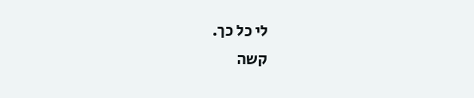לי כל כך.
קשה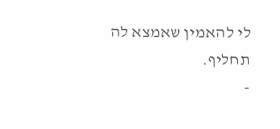לי להאמין שאמצא לה תחליף.
-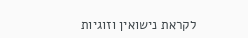לקראת נישואין וזוגיות